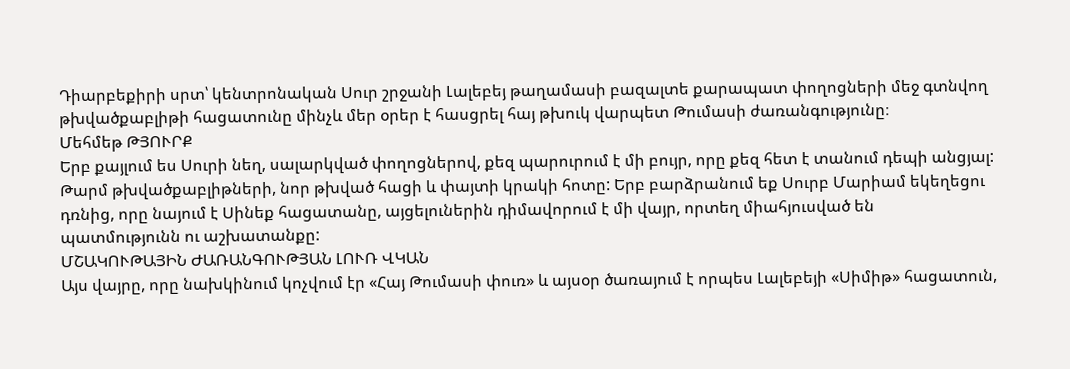Դիարբեքիրի սրտ՝ կենտրոնական Սուր շրջանի Լալեբեյ թաղամասի բազալտե քարապատ փողոցների մեջ գտնվող թխվածքաբլիթի հացատունը մինչև մեր օրեր է հասցրել հայ թխուկ վարպետ Թումասի ժառանգությունը։
Մեհմեթ ԹՅՈՒՐՔ
Երբ քայլում ես Սուրի նեղ, սալարկված փողոցներով, քեզ պարուրում է մի բույր, որը քեզ հետ է տանում դեպի անցյալ: Թարմ թխվածքաբլիթների, նոր թխված հացի և փայտի կրակի հոտը: Երբ բարձրանում եք Սուրբ Մարիամ եկեղեցու դռնից, որը նայում է Սինեք հացատանը, այցելուներին դիմավորում է մի վայր, որտեղ միահյուսված են պատմությունն ու աշխատանքը:
ՄՇԱԿՈՒԹԱՅԻՆ ԺԱՌԱՆԳՈՒԹՅԱՆ ԼՈՒՌ ՎԿԱՆ
Այս վայրը, որը նախկինում կոչվում էր «Հայ Թումասի փուռ» և այսօր ծառայում է որպես Լալեբեյի «Սիմիթ» հացատուն,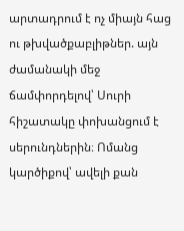արտադրում է ոչ միայն հաց ու թխվածքաբլիթներ. այն ժամանակի մեջ ճամփորդելով՝ Սուրի հիշատակը փոխանցում է սերունդներին։ Ոմանց կարծիքով՝ ավելի քան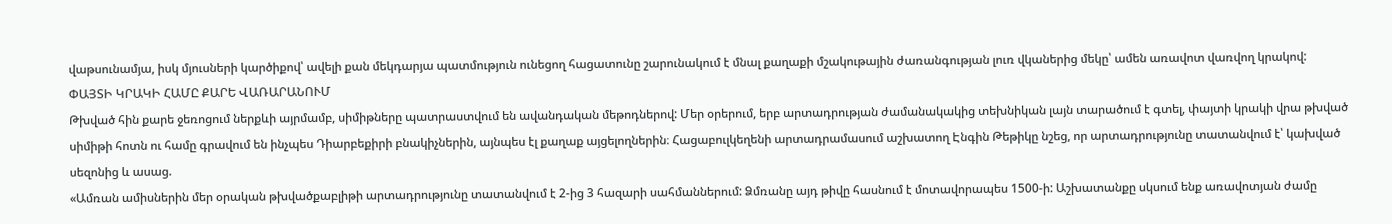վաթսունամյա, իսկ մյուսների կարծիքով՝ ավելի քան մեկդարյա պատմություն ունեցող հացատունը շարունակում է մնալ քաղաքի մշակութային ժառանգության լուռ վկաներից մեկը՝ ամեն առավոտ վառվող կրակով:
ՓԱՅՏԻ ԿՐԱԿԻ ՀԱՄԸ ՔԱՐԵ ՎԱՌԱՐԱՆՈՒՄ
Թխված հին քարե ջեռոցում ներքևի այրմամբ, սիմիթները պատրաստվում են ավանդական մեթոդներով: Մեր օրերում, երբ արտադրության ժամանակակից տեխնիկան լայն տարածում է գտել, փայտի կրակի վրա թխված սիմիթի հոտն ու համը գրավում են ինչպես Դիարբեքիրի բնակիչներին, այնպես էլ քաղաք այցելողներին։ Հացաբուլկեղենի արտադրամասում աշխատող Էնգին Թեթիկը նշեց, որ արտադրությունը տատանվում է՝ կախված սեզոնից և ասաց.
«Ամռան ամիսներին մեր օրական թխվածքաբլիթի արտադրությունը տատանվում է 2-ից 3 հազարի սահմաններում: Ձմռանը այդ թիվը հասնում է մոտավորապես 1500-ի: Աշխատանքը սկսում ենք առավոտյան ժամը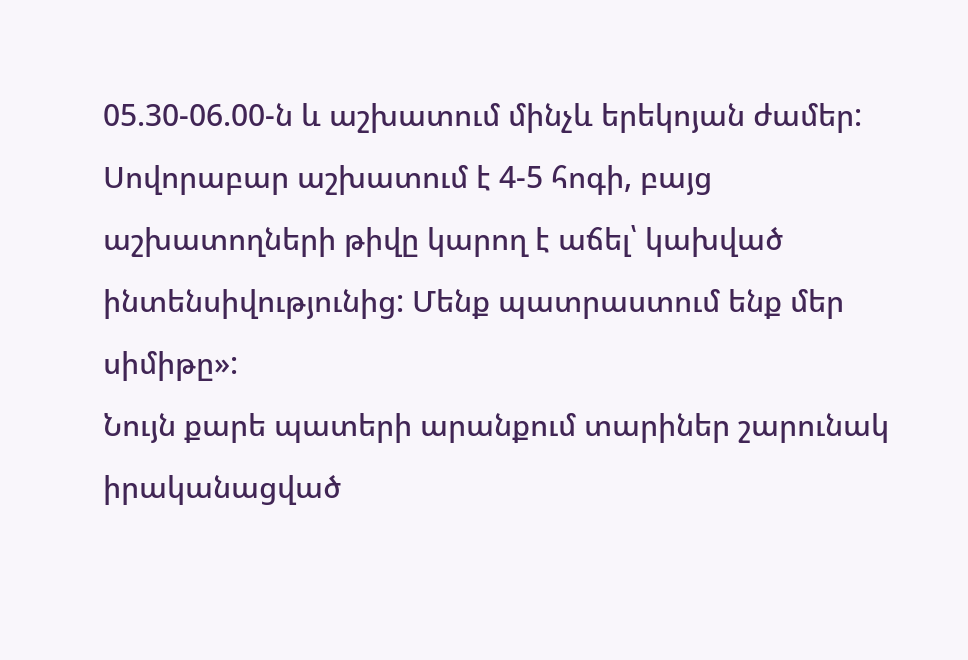05.30-06.00-ն և աշխատում մինչև երեկոյան ժամեր: Սովորաբար աշխատում է 4-5 հոգի, բայց աշխատողների թիվը կարող է աճել՝ կախված ինտենսիվությունից: Մենք պատրաստում ենք մեր սիմիթը»:
Նույն քարե պատերի արանքում տարիներ շարունակ իրականացված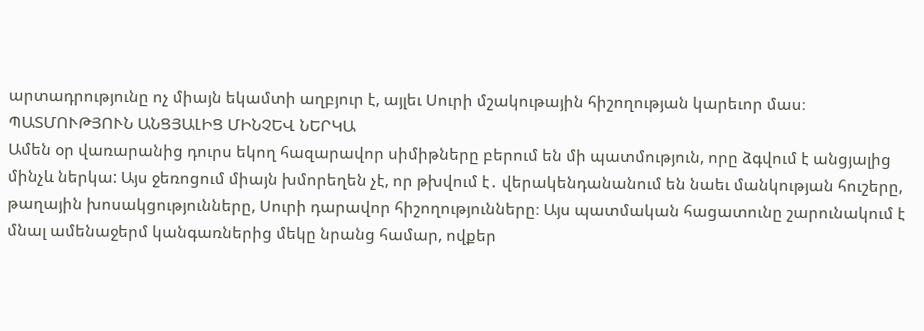արտադրությունը ոչ միայն եկամտի աղբյուր է, այլեւ Սուրի մշակութային հիշողության կարեւոր մաս։
ՊԱՏՄՈՒԹՅՈՒՆ ԱՆՑՅԱԼԻՑ ՄԻՆՉԵՎ ՆԵՐԿԱ
Ամեն օր վառարանից դուրս եկող հազարավոր սիմիթները բերում են մի պատմություն, որը ձգվում է անցյալից մինչև ներկա: Այս ջեռոցում միայն խմորեղեն չէ, որ թխվում է․ վերակենդանանում են նաեւ մանկության հուշերը, թաղային խոսակցությունները, Սուրի դարավոր հիշողությունները։ Այս պատմական հացատունը շարունակում է մնալ ամենաջերմ կանգառներից մեկը նրանց համար, ովքեր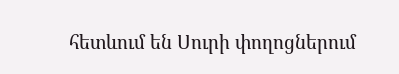հետևում են Սուրի փողոցներում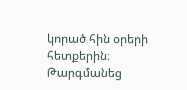կորած հին օրերի հետքերին։
Թարգմանեց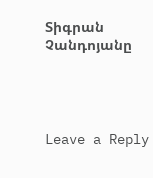Տիգրան Չանդոյանը




Leave a Reply